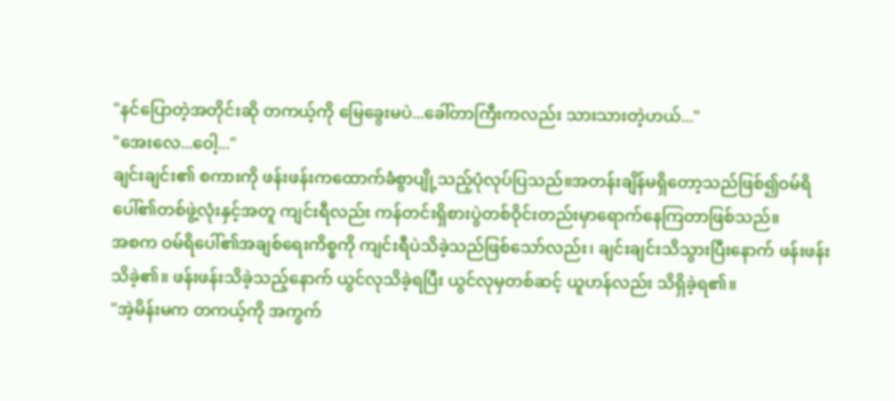"နင်ပြောတဲ့အတိုင်းဆို တကယ့်ကို မြေခွေးမပဲ...ခေါ်တာကြီးကလည်း သားသားတဲ့ဟယ်..."
"အေးလေ...ဝေါ့..."
ချင်းချင်း၏ စကားကို ဖန်းဖန်းကထောက်ခံစွာပျို့သည့်ပုံလုပ်ပြသည်။အတန်းချိန်မရှိတော့သည်ဖြစ်၍ဝမ်ရိပေါ်၏တစ်ဖွဲ့လုံးနှင့်အတူ ကျင်းရီလည်း ကန်တင်းရှိစားပွဲတစ်ဝိုင်းတည်းမှာရောက်နေကြတာဖြစ်သည်။
အစက ဝမ်ရိပေါ်၏အချစ်ရေးကိစ္စကို ကျင်းရီပဲသိခဲ့သည်ဖြစ်သော်လည်း၊ ချင်းချင်းသိသွားပြီးနောက် ဖန်းဖန်းသိခဲ့၏။ ဖန်းဖန်းသိခဲ့သည့်နောက် ယွင်လုသိခဲ့ရပြီး ယွင်လုမှတစ်ဆင့် ယူဟန်လည်း သိရှိခဲ့ရ၏။
"အဲ့မိန်းမက တကယ့်ကို အကွက်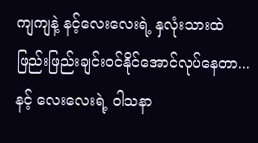ကျကျနဲ့ နင့်လေးလေးရဲ့ နှလုံးသားထဲ ဖြည်းဖြည်းချင်းဝင်နိုင်အောင်လုပ်နေတာ...နင့် လေးလေးရဲ့ ဝါသနာ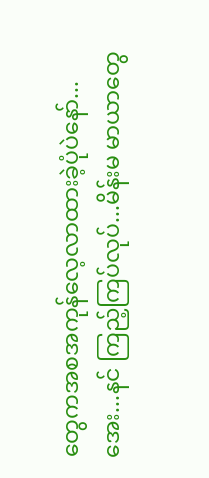တွေကအစအကုန်လေ့လာထားခဲ့ပုံပဲနော်...အေး...နင် ကြည့်ကြပ်လုပ်...မိန်းမ မာယာတွေ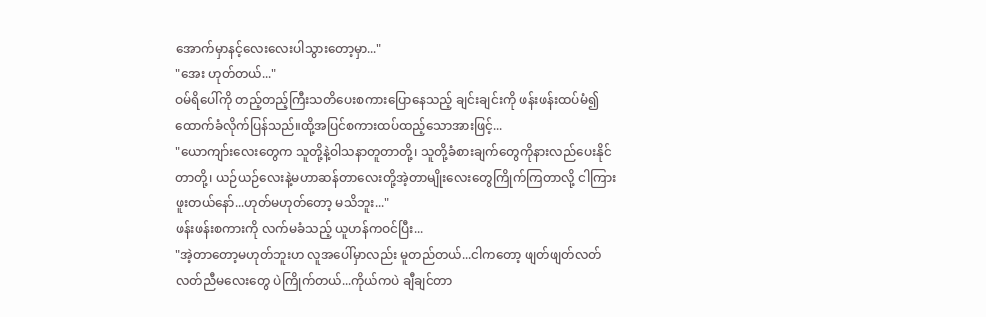အောက်မှာနင့်လေးလေးပါသွားတော့မှာ..."
"အေး ဟုတ်တယ်..."
ဝမ်ရိပေါ်ကို တည့်တည့်ကြီးသတိပေးစကားပြောနေသည့် ချင်းချင်းကို ဖန်းဖန်းထပ်မံ၍ထောက်ခံလိုက်ပြန်သည်။ထို့အပြင်စကားထပ်ထည့်သောအားဖြင့်...
"ယောကျာ်းလေးတွေက သူတို့နဲ့ဝါသနာတူတာတို့၊ သူတို့ခံစားချက်တွေကိုနားလည်ပေးနိုင်တာတို့၊ ယဉ်ယဉ်လေးနဲ့မဟာဆန်တာလေးတို့အဲ့တာမျိုးလေးတွေကြိုက်ကြတာလို့ ငါကြားဖူးတယ်နော်...ဟုတ်မဟုတ်တော့ မသိဘူး..."
ဖန်းဖန်းစကားကို လက်မခံသည့် ယူဟန်ကဝင်ပြီး...
"အဲ့တာတော့မဟုတ်ဘူးဟ လူအပေါ်မှာလည်း မူတည်တယ်...ငါကတော့ ဖျတ်ဖျတ်လတ်လတ်ညီမလေးတွေ ပဲကြိုက်တယ်...ကိုယ်ကပဲ ချီချင်တာ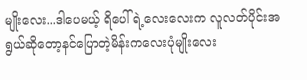မျိုးလေး...ဒါပေမယ့် ရိပေါ်ရဲ့လေးလေးက လူလတ်ပိုင်းအရွယ်ဆိုတော့နင်ပြောတဲ့မိန်းကလေးပုံမျိုးလေး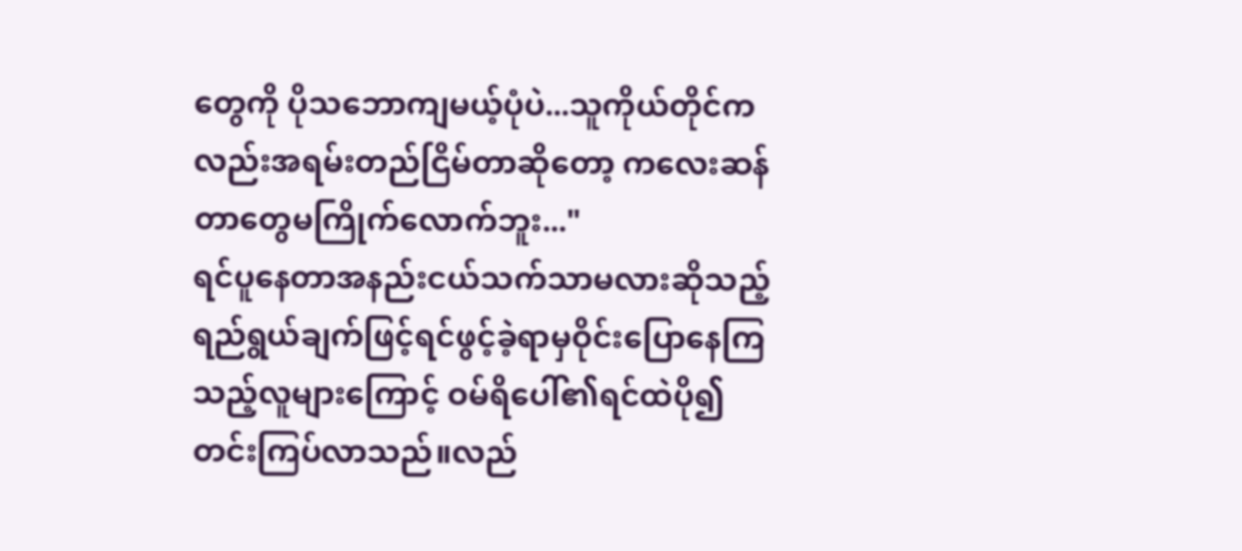တွေကို ပိုသဘောကျမယ့်ပုံပဲ...သူကိုယ်တိုင်ကလည်းအရမ်းတည်ငြိမ်တာဆိုတော့ ကလေးဆန်တာတွေမကြိုက်လောက်ဘူး..."
ရင်ပူနေတာအနည်းငယ်သက်သာမလားဆိုသည့်ရည်ရွယ်ချက်ဖြင့်ရင်ဖွင့်ခဲ့ရာမှဝိုင်းပြောနေကြသည့်လူများကြောင့် ဝမ်ရိပေါ်၏ရင်ထဲပို၍တင်းကြပ်လာသည်။လည်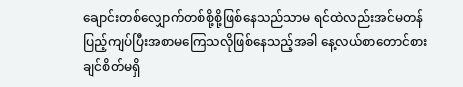ချောင်းတစ်လျှောက်တစ်စို့စို့ဖြစ်နေသည်သာမ ရင်ထဲလည်းအင်မတန်ပြည့်ကျပ်ပြီးအစာမကြေသလိုဖြစ်နေသည့်အခါ နေ့လယ်စာတောင်စားချင်စိတ်မရှိ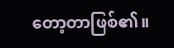တော့တာဖြစ်၏။